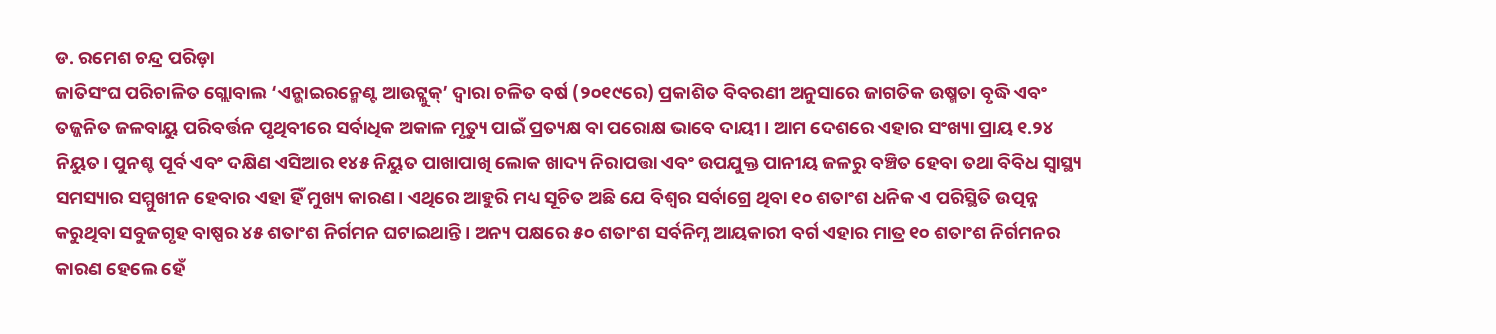ଡ. ରମେଶ ଚନ୍ଦ୍ର ପରିଡ଼ା
ଜାତିସଂଘ ପରିଚାଳିତ ଗ୍ଲୋବାଲ ‘ଏନ୍ଭାଇରନ୍ମେଣ୍ଟ ଆଉଟ୍ଲୁକ୍’ ଦ୍ୱାରା ଚଳିତ ବର୍ଷ (୨୦୧୯ରେ) ପ୍ରକାଶିତ ବିବରଣୀ ଅନୁସାରେ ଜାଗତିକ ଉଷ୍ମତା ବୃଦ୍ଧି ଏବଂ ତଜ୍ଜନିତ ଜଳବାୟୁ ପରିବର୍ତ୍ତନ ପୃଥିବୀରେ ସର୍ବାଧିକ ଅକାଳ ମୃତ୍ୟୁ ପାଇଁ ପ୍ରତ୍ୟକ୍ଷ ବା ପରୋକ୍ଷ ଭାବେ ଦାୟୀ। ଆମ ଦେଶରେ ଏହାର ସଂଖ୍ୟା ପ୍ରାୟ ୧.୨୪ ନିୟୁତ। ପୁନଶ୍ଚ ପୂର୍ବ ଏବଂ ଦକ୍ଷିଣ ଏସିଆର ୧୪୫ ନିୟୁତ ପାଖାପାଖି ଲୋକ ଖାଦ୍ୟ ନିରାପତ୍ତା ଏବଂ ଉପଯୁକ୍ତ ପାନୀୟ ଜଳରୁ ବଞ୍ଚିତ ହେବା ତଥା ବିବିଧ ସ୍ବାସ୍ଥ୍ୟ ସମସ୍ୟାର ସମ୍ମୁଖୀନ ହେବାର ଏହା ହିଁ ମୁଖ୍ୟ କାରଣ। ଏଥିରେ ଆହୁରି ମଧ୍ୟ ସୂଚିତ ଅଛି ଯେ ବିଶ୍ୱର ସର୍ବାଗ୍ରେ ଥିବା ୧୦ ଶତାଂଶ ଧନିକ ଏ ପରିସ୍ଥିତି ଉତ୍ପନ୍ନ କରୁଥିବା ସବୁଜଗୃହ ବାଷ୍ପର ୪୫ ଶତାଂଶ ନିର୍ଗମନ ଘଟାଇଥାନ୍ତି। ଅନ୍ୟ ପକ୍ଷରେ ୫୦ ଶତାଂଶ ସର୍ବନିମ୍ନ ଆୟକାରୀ ବର୍ଗ ଏହାର ମାତ୍ର ୧୦ ଶତାଂଶ ନିର୍ଗମନର କାରଣ ହେଲେ ହେଁ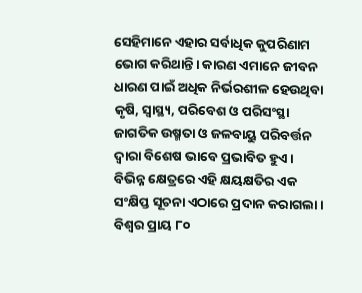ସେହିମାନେ ଏହାର ସର୍ବାଧିକ କୁପରିଣାମ ଭୋଗ କରିଥାନ୍ତି। କାରଣ ଏମାନେ ଜୀବନ ଧାରଣ ପାଇଁ ଅଧିକ ନିର୍ଭରଶୀଳ ହେଉଥିବା କୃଷି, ସ୍ବାସ୍ଥ୍ୟ, ପରିବେଶ ଓ ପରିସଂସ୍ଥା ଜାଗତିକ ଉଷ୍ମତା ଓ ଜଳବାୟୁ ପରିବର୍ତ୍ତନ ଦ୍ୱାରା ବିଶେଷ ଭାବେ ପ୍ରଭାବିତ ହୁଏ। ବିଭିନ୍ନ କ୍ଷେତ୍ରରେ ଏହି କ୍ଷୟକ୍ଷତିର ଏକ ସଂକ୍ଷିପ୍ତ ସୂଚନା ଏଠାରେ ପ୍ରଦାନ କରାଗଲା।
ବିଶ୍ୱର ପ୍ରାୟ ୮୦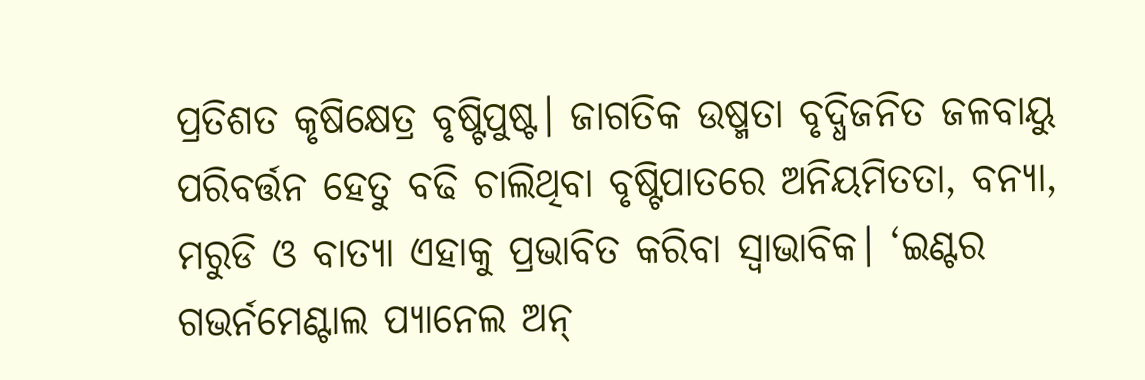ପ୍ରତିଶତ କୃଷିକ୍ଷେତ୍ର ବୃଷ୍ଟିପୁଷ୍ଟ। ଜାଗତିକ ଉଷ୍ମତା ବୃଦ୍ଧିଜନିତ ଜଳବାୟୁ ପରିବର୍ତ୍ତନ ହେତୁ ବଢି ଚାଲିଥିବା ବୃଷ୍ଟିପାତରେ ଅନିୟମିତତା, ବନ୍ୟା, ମରୁଡି ଓ ବାତ୍ୟା ଏହାକୁ ପ୍ରଭାବିତ କରିବା ସ୍ବାଭାବିକ। ‘ଇଣ୍ଟର ଗଭର୍ନମେଣ୍ଟାଲ ପ୍ୟାନେଲ ଅନ୍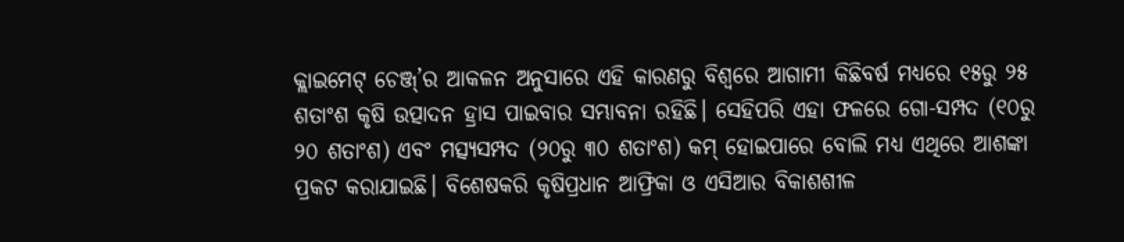କ୍ଲାଇମେଟ୍ ଚେଞ୍ଜ୍’ର ଆକଳନ ଅନୁସାରେ ଏହି କାରଣରୁ ବିଶ୍ୱରେ ଆଗାମୀ କିଛିବର୍ଷ ମଧ୍ୟରେ ୧୫ରୁ ୨୫ ଶତାଂଶ କୃଷି ଉତ୍ପାଦନ ହ୍ରାସ ପାଇବାର ସମ୍ଭାବନା ରହିଛି। ସେହିପରି ଏହା ଫଳରେ ଗୋ-ସମ୍ପଦ (୧୦ରୁ ୨୦ ଶତାଂଶ) ଏବଂ ମତ୍ସ୍ୟସମ୍ପଦ (୨୦ରୁ ୩୦ ଶତାଂଶ) କମ୍ ହୋଇପାରେ ବୋଲି ମଧ୍ୟ ଏଥିରେ ଆଶଙ୍କା ପ୍ରକଟ କରାଯାଇଛି। ବିଶେଷକରି କୃଷିପ୍ରଧାନ ଆଫ୍ରିକା ଓ ଏସିଆର ବିକାଶଶୀଳ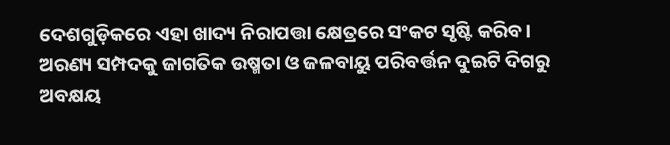ଦେଶଗୁଡ଼ିକରେ ଏହା ଖାଦ୍ୟ ନିରାପତ୍ତା କ୍ଷେତ୍ରରେ ସଂକଟ ସୃଷ୍ଟି କରିବ।
ଅରଣ୍ୟ ସମ୍ପଦକୁ ଜାଗତିକ ଉଷ୍ମତା ଓ ଜଳବାୟୁ ପରିବର୍ତ୍ତନ ଦୁଇଟି ଦିଗରୁ ଅବକ୍ଷୟ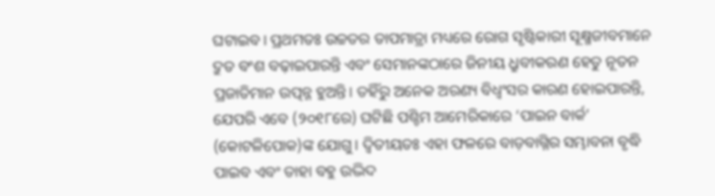ଘଟାଇବ। ପ୍ରଥମତଃ ଉଚ୍ଚତର ତାପମାତ୍ରା ମଧ୍ୟରେ ରୋଗ ସୃଷ୍ଟିକାରୀ ସୂକ୍ଷ୍ମଜୀବମାନେ ଦ୍ରୁତ ବଂଶ ବଢ଼ାଇପାରନ୍ତି ଏବଂ ସେମାନଙ୍କଠାରେ ଜିନୀୟ ଧ୍ରୁବୀକରଣ ହେତୁ ନୂତନ ପ୍ରଜାତିମାନ ଉତ୍ପନ୍ନ ହୁଅନ୍ତି। ତହିଁରୁ ଅନେକ ଅରଣ୍ୟ ବିଧ୍ୱଂସର କାରଣ ହୋଇପାରନ୍ତି, ଯେପରି ଏବେ (୨୦୧୮ରେ) ଘଟିଛି ପଶ୍ଚିମ ଆମେରିକାରେ ‘ପାଇନ ବାର୍କ’ (କୋଟଳିପୋକ)ଙ୍କ ଯୋଗୁ। ଦ୍ୱିତୀୟତଃ ଏହା ଫଳରେ ବାଡ଼ବାଗ୍ନିର ସମ୍ଭାବନା ବୃଦ୍ଧି ପାଇବ ଏବଂ ତାହା ବହୁ ଉଦ୍ଭିଦ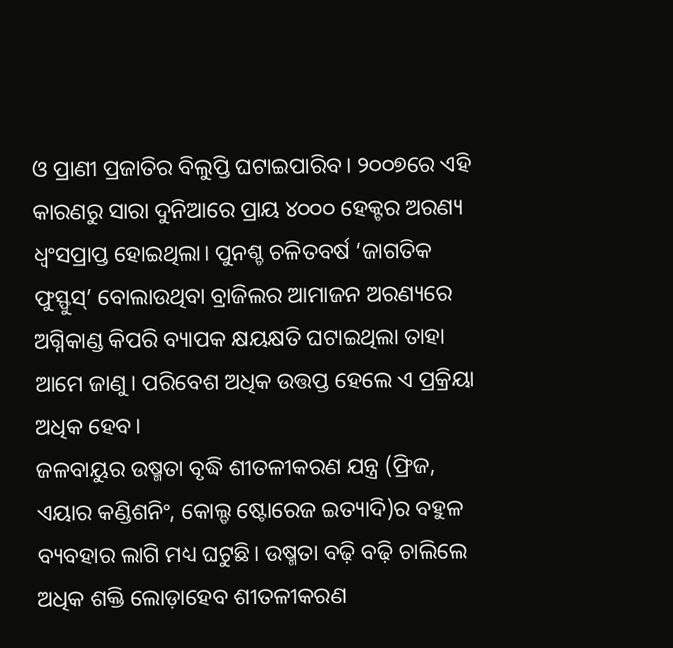ଓ ପ୍ରାଣୀ ପ୍ରଜାତିର ବିଲୁପ୍ତି ଘଟାଇପାରିବ। ୨୦୦୭ରେ ଏହି କାରଣରୁ ସାରା ଦୁନିଆରେ ପ୍ରାୟ ୪୦୦୦ ହେକ୍ଟର ଅରଣ୍ୟ ଧ୍ୱଂସପ୍ରାପ୍ତ ହୋଇଥିଲା। ପୁନଶ୍ଚ ଚଳିତବର୍ଷ ‘ଜାଗତିକ ଫୁସ୍ଫୁସ୍’ ବୋଲାଉଥିବା ବ୍ରାଜିଲର ଆମାଜନ ଅରଣ୍ୟରେ ଅଗ୍ନିକାଣ୍ଡ କିପରି ବ୍ୟାପକ କ୍ଷୟକ୍ଷତି ଘଟାଇଥିଲା ତାହା ଆମେ ଜାଣୁ। ପରିବେଶ ଅଧିକ ଉତ୍ତପ୍ତ ହେଲେ ଏ ପ୍ରକ୍ରିୟା ଅଧିକ ହେବ।
ଜଳବାୟୁର ଉଷ୍ମତା ବୃଦ୍ଧି ଶୀତଳୀକରଣ ଯନ୍ତ୍ର (ଫ୍ରିଜ, ଏୟାର କଣ୍ଡିଶନିଂ, କୋଲ୍ଡ ଷ୍ଟୋରେଜ ଇତ୍ୟାଦି)ର ବହୁଳ ବ୍ୟବହାର ଲାଗି ମଧ୍ୟ ଘଟୁଛି। ଉଷ୍ମତା ବଢ଼ି ବଢ଼ି ଚାଲିଲେ ଅଧିକ ଶକ୍ତି ଲୋଡ଼ାହେବ ଶୀତଳୀକରଣ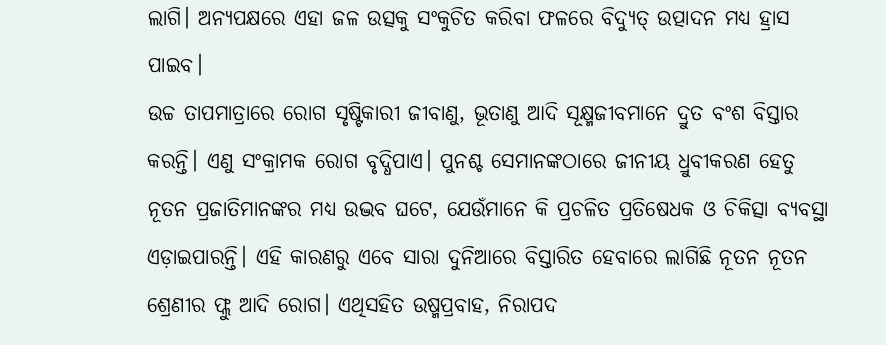ଲାଗି। ଅନ୍ୟପକ୍ଷରେ ଏହା ଜଳ ଉତ୍ସକୁ ସଂକୁଚିତ କରିବା ଫଳରେ ବିଦ୍ୟୁତ୍ ଉତ୍ପାଦନ ମଧ୍ୟ ହ୍ରାସ ପାଇବ।
ଉଚ୍ଚ ତାପମାତ୍ରାରେ ରୋଗ ସୃଷ୍ଟିକାରୀ ଜୀବାଣୁ, ଭୂତାଣୁ ଆଦି ସୂକ୍ଷ୍ମଜୀବମାନେ ଦ୍ରୁତ ବଂଶ ବିସ୍ତାର କରନ୍ତି। ଏଣୁ ସଂକ୍ରାମକ ରୋଗ ବୃଦ୍ଧିପାଏ। ପୁନଶ୍ଚ ସେମାନଙ୍କଠାରେ ଜୀନୀୟ ଧ୍ରୁବୀକରଣ ହେତୁ ନୂତନ ପ୍ରଜାତିମାନଙ୍କର ମଧ୍ୟ ଉଦ୍ଭବ ଘଟେ, ଯେଉଁମାନେ କି ପ୍ରଚଳିତ ପ୍ରତିଷେଧକ ଓ ଚିକିତ୍ସା ବ୍ୟବସ୍ଥା ଏଡ଼ାଇପାରନ୍ତି। ଏହି କାରଣରୁ ଏବେ ସାରା ଦୁନିଆରେ ବିସ୍ତାରିତ ହେବାରେ ଲାଗିଛି ନୂତନ ନୂତନ ଶ୍ରେଣୀର ଫ୍ଲୁ ଆଦି ରୋଗ। ଏଥିସହିତ ଉଷ୍ମପ୍ରବାହ, ନିରାପଦ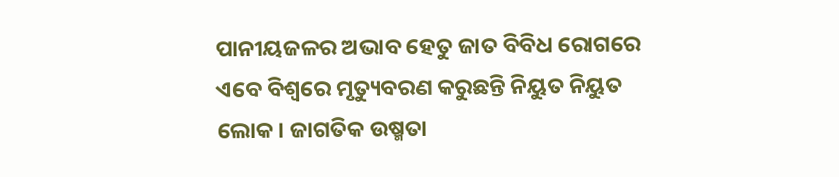ପାନୀୟଜଳର ଅଭାବ ହେତୁ ଜାତ ବିବିଧ ରୋଗରେ ଏବେ ବିଶ୍ୱରେ ମୃତ୍ୟୁବରଣ କରୁଛନ୍ତି ନିୟୁତ ନିୟୁତ ଲୋକ। ଜାଗତିକ ଉଷ୍ମତା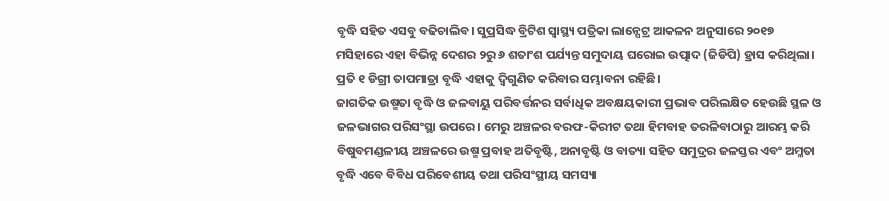ବୃଦ୍ଧି ସହିତ ଏସବୁ ବଢିଚାଲିବ। ସୁପ୍ରସିଦ୍ଧ ବ୍ରିଟିଶ ସ୍ବାସ୍ଥ୍ୟ ପତ୍ରିକା ଲାନ୍ସେଟ୍ର ଆକଳନ ଅନୁସାରେ ୨୦୧୭ ମସିହାରେ ଏହା ବିଭିନ୍ନ ଦେଶର ୨ରୁ ୬ ଶତାଂଶ ପର୍ଯ୍ୟନ୍ତ ସମୁଦାୟ ଘରୋଇ ଉତ୍ପାଦ (ଜିଡିପି) ହ୍ରାସ କରିଥିଲା। ପ୍ରତି ୧ ଡିଗ୍ରୀ ତାପମାତ୍ରା ବୃଦ୍ଧି ଏହାକୁ ଦ୍ୱିଗୁଣିତ କରିବାର ସମ୍ଭାବନା ରହିଛି।
ଜାଗତିକ ଉଷ୍ମତା ବୃଦ୍ଧି ଓ ଜଳବାୟୁ ପରିବର୍ତ୍ତନର ସର୍ବାଧିକ ଅବକ୍ଷୟକାରୀ ପ୍ରଭାବ ପରିଲକ୍ଷିତ ହେଉଛି ସ୍ଥଳ ଓ ଜଳଭାଗର ପରିସଂସ୍ଥା ଉପରେ। ମେରୁ ଅଞ୍ଚଳର ବରଫ-କିରୀଟ ତଥା ହିମବାହ ତରଳିବାଠାରୁ ଆରମ୍ଭ କରି ବିଷୁବମଣ୍ଡଳୀୟ ଅଞ୍ଚଳରେ ଉଷ୍ମ ପ୍ରବାହ ଅତିବୃଷ୍ଟି, ଅନାବୃଷ୍ଟି ଓ ବାତ୍ୟା ସହିତ ସମୁଦ୍ରର ଜଳସ୍ତର ଏବଂ ଅମ୍ଳତା ବୃଦ୍ଧି ଏବେ ବିବିଧ ପରିବେଶୀୟ ତଥା ପରିସଂସ୍ଥୀୟ ସମସ୍ୟା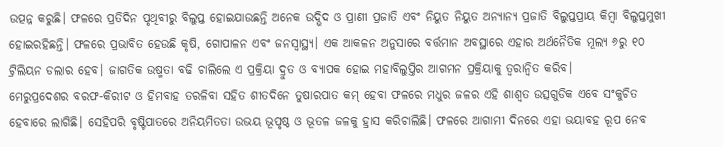ଉତ୍ପନ୍ନ କରୁଛି। ଫଳରେ ପ୍ରତିଦିନ ପୃଥିବୀରୁ ବିଲୁପ୍ତ ହୋଇଯାଉଛନ୍ତି ଅନେକ ଉଦ୍ଭିଦ ଓ ପ୍ରାଣୀ ପ୍ରଜାତି ଏବଂ ନିୟୁତ ନିୟୁତ ଅନ୍ୟାନ୍ୟ ପ୍ରଜାତି ବିଲୁପ୍ତପ୍ରାୟ କିମ୍ବା ବିଲୁପ୍ତମୁଖୀ ହୋଇରହିଛନ୍ତି। ଫଳରେ ପ୍ରଭାବିତ ହେଉଛି କୃଷି, ଗୋପାଳନ ଏବଂ ଜନସ୍ବାସ୍ଥ୍ୟ। ଏକ ଆକଳନ ଅନୁସାରେ ବର୍ତ୍ତମାନ ଅବସ୍ଥାରେ ଏହାର ଅର୍ଥନୈତିକ ମୂଲ୍ୟ ୬ରୁ ୧୦ ଟ୍ରିଲିୟନ ଡଲାର ହେବ। ଜାଗତିକ ଉଷ୍ମତା ବଢି ଚାଲିଲେ ଏ ପ୍ରକ୍ରିୟା ଦ୍ରୁତ ଓ ବ୍ୟାପକ ହୋଇ ମହାବିଲୁପ୍ତିର ଆଗମନ ପ୍ରକ୍ରିୟାକୁ ତ୍ୱରାନ୍ବିତ କରିବ।
ମେରୁପ୍ରଦେଶର ବରଫ-କିରୀଟ ଓ ହିମବାହ ତରଳିବା ସହିତ ଶୀତଦିନେ ତୁଷାରପାତ କମ୍ ହେବା ଫଳରେ ମଧୁର ଜଳର ଏହି ଶାଶ୍ୱତ ଉତ୍ସଗୁଡିକ ଏବେ ସଂକୁଚିତ ହେବାରେ ଲାଗିଛି। ସେହିପରି ବୃଷ୍ଟିପାତରେ ଅନିୟମିତତା ଉଭୟ ଭୂପୃଷ୍ଠ ଓ ଭୂତଳ ଜଳକୁ ହ୍ରାସ କରିଚାଲିଛି। ଫଳରେ ଆଗାମୀ ଦିନରେ ଏହା ଭୟାବହ ରୂପ ନେବ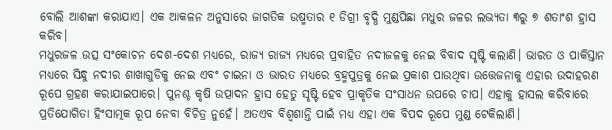ବୋଲି ଆଶଙ୍କା କରାଯାଏ। ଏକ ଆକଳନ ଅନୁସାରେ ଜାଗତିକ ଉଷ୍ମତାର ୧ ଡିଗ୍ରୀ ବୃଦ୍ଧି ମୁଣ୍ଡପିଛା ମଧୁର ଜଳର ଲଭ୍ୟତା ୩ରୁ ୭ ଶତାଂଶ ହ୍ରାସ କରିବ।
ମଧୁରଜଳ ଉତ୍ସ ସଂକୋଚନ ଦେଶ-ଦେଶ ମଧ୍ୟରେ, ରାଜ୍ୟ ରାଜ୍ୟ ମଧ୍ୟରେ ପ୍ରବାହିତ ନଦୀଜଳକୁ ନେଇ ବିବାଦ ସୃଷ୍ଟି କଲାଣି। ଭାରତ ଓ ପାକିସ୍ତାନ ମଧ୍ୟରେ ସିନ୍ଧୁ ନଦୀର ଶାଖାଗୁଡିକୁ ନେଇ ଏବଂ ଚାଇନା ଓ ଭାରତ ମଧ୍ୟରେ ବ୍ରହ୍ମପୁତ୍ରକୁ ନେଇ ପ୍ରକାଶ ପାଉଥିବା ଉତ୍ତେଜନାକୁ ଏହାର ଉଦାହରଣ ରୂପେ ଗ୍ରହଣ କରାଯାଇପାରେ। ପୁନଶ୍ଚ କୃଷି ଉତ୍ପାଦନ ହ୍ରାସ ହେତୁ ସୃଷ୍ଟି ହେବ ପ୍ରାକୃତିକ ସଂସାଧନ ଉପରେ ଚାପ। ଏହାକୁ ହାସଲ କରିବାରେ ପ୍ରତିଯୋଗିତା ହିଂସାତ୍ମକ ରୂପ ନେବା ବିଚିତ୍ର ନୁହେଁ। ଅତଏବ ବିଶ୍ୱଶାନ୍ତି ପାଇଁ ମଧ୍ୟ ଏହା ଏକ ବିପଦ ରୂପେ ମୁଣ୍ଡ ଟେକିଲାଣି।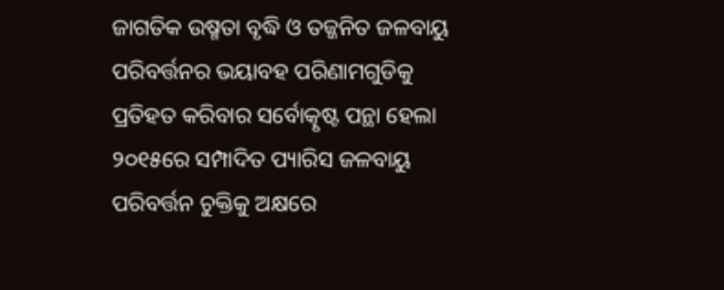ଜାଗତିକ ଉଷ୍ମତା ବୃଦ୍ଧି ଓ ତଜ୍ଜନିତ ଜଳବାୟୁ ପରିବର୍ତ୍ତନର ଭୟାବହ ପରିଣାମଗୁଡିକୁ ପ୍ରତିହତ କରିବାର ସର୍ବୋତ୍କୃଷ୍ଟ ପନ୍ଥା ହେଲା ୨୦୧୫ରେ ସମ୍ପାଦିତ ପ୍ୟାରିସ ଜଳବାୟୁ ପରିବର୍ତ୍ତନ ଚୁକ୍ତିକୁ ଅକ୍ଷରେ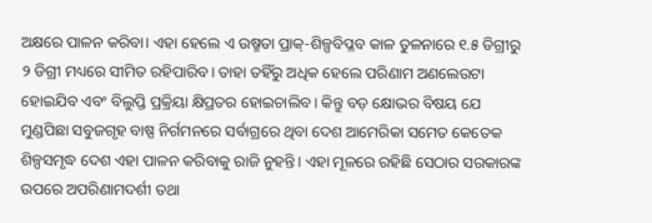ଅକ୍ଷରେ ପାଳନ କରିବା। ଏହା ହେଲେ ଏ ଉଷ୍ମତା ପ୍ରାକ୍-ଶିଳ୍ପବିପ୍ଳବ କାଳ ତୁଳନାରେ ୧.୫ ଡିଗ୍ରୀରୁ ୨ ଡିଗ୍ରୀ ମଧ୍ୟରେ ସୀମିତ ରହିପାରିବ। ତାହା ତହିଁରୁ ଅଧିକ ହେଲେ ପରିଣାମ ଅଣଲେଉଟା ହୋଇଯିବ ଏବଂ ବିଲୁପ୍ତି ପ୍ରକ୍ରିୟା କ୍ଷିପ୍ରତର ହୋଇଚାଲିବ। କିନ୍ତୁ ବଡ଼ କ୍ଷୋଭର ବିଷୟ ଯେ ମୁଣ୍ଡପିଛା ସବୁଜଗୃହ ବାଷ୍ପ ନିର୍ଗମନରେ ସର୍ବାଗ୍ରରେ ଥିବା ଦେଶ ଆମେରିକା ସମେତ କେତେକ ଶିଳ୍ପସମୃଦ୍ଧ ଦେଶ ଏହା ପାଳନ କରିବାକୁ ରାଜି ନୁହନ୍ତି। ଏହା ମୂଳରେ ରହିଛି ସେଠାର ସରକାରଙ୍କ ଉପରେ ଅପରିଣାମଦର୍ଶୀ ତଥା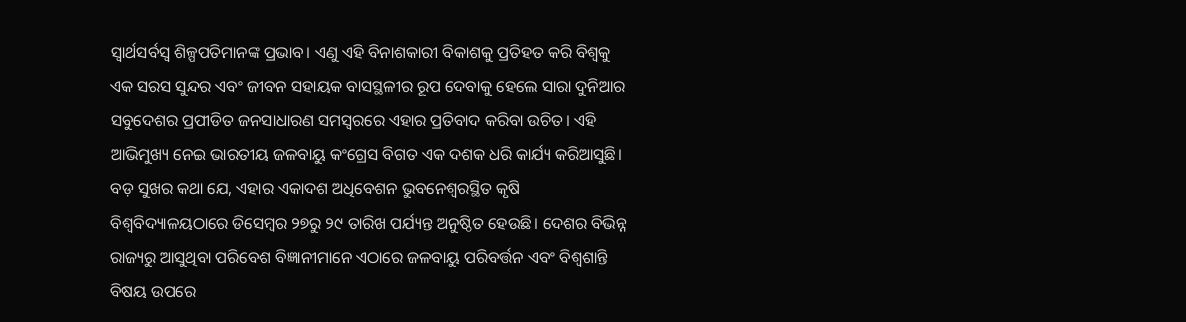ସ୍ବାର୍ଥସର୍ବସ୍ବ ଶିଳ୍ପପତିମାନଙ୍କ ପ୍ରଭାବ। ଏଣୁ ଏହି ବିନାଶକାରୀ ବିକାଶକୁ ପ୍ରତିହତ କରି ବିଶ୍ୱକୁ ଏକ ସରସ ସୁନ୍ଦର ଏବଂ ଜୀବନ ସହାୟକ ବାସସ୍ଥଳୀର ରୂପ ଦେବାକୁ ହେଲେ ସାରା ଦୁନିଆର ସବୁଦେଶର ପ୍ରପୀଡିତ ଜନସାଧାରଣ ସମସ୍ବରରେ ଏହାର ପ୍ରତିବାଦ କରିବା ଉଚିତ। ଏହି ଆଭିମୁଖ୍ୟ ନେଇ ଭାରତୀୟ ଜଳବାୟୁ କଂଗ୍ରେସ ବିଗତ ଏକ ଦଶକ ଧରି କାର୍ଯ୍ୟ କରିଆସୁଛି। ବଡ଼ ସୁଖର କଥା ଯେ, ଏହାର ଏକାଦଶ ଅଧିବେଶନ ଭୁବନେଶ୍ୱରସ୍ଥିତ କୃଷି ବିଶ୍ୱବିଦ୍ୟାଳୟଠାରେ ଡିସେମ୍ବର ୨୭ରୁ ୨୯ ତାରିଖ ପର୍ଯ୍ୟନ୍ତ ଅନୁଷ୍ଠିତ ହେଉଛି। ଦେଶର ବିଭିନ୍ନ ରାଜ୍ୟରୁ ଆସୁଥିବା ପରିବେଶ ବିଜ୍ଞାନୀମାନେ ଏଠାରେ ଜଳବାୟୁ ପରିବର୍ତ୍ତନ ଏବଂ ବିଶ୍ୱଶାନ୍ତି ବିଷୟ ଉପରେ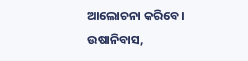ଆଲୋଚନା କରିବେ।
ଉଷାନିବାସ,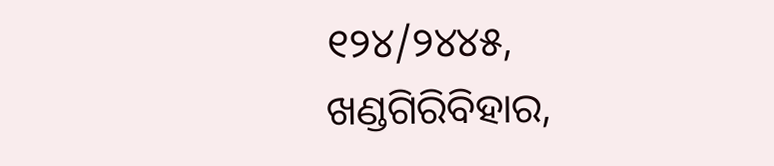୧୨୪/୨୪୪୫, ଖଣ୍ଡଗିରିବିହାର,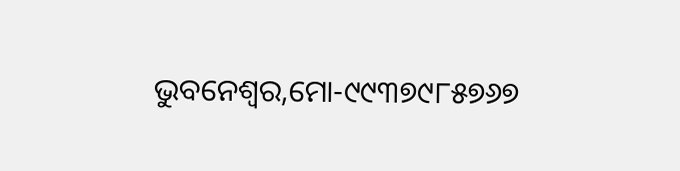ଭୁବନେଶ୍ୱର,ମୋ-୯୯୩୭୯୮୫୭୬୭